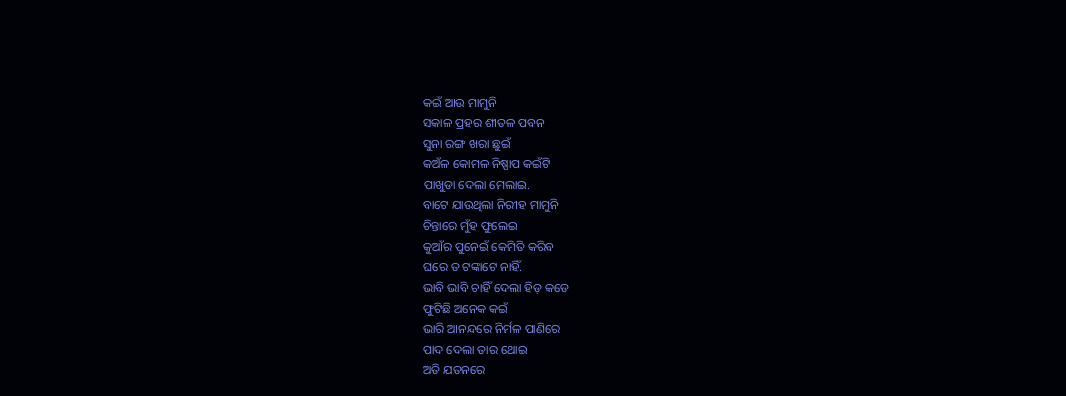କଇଁ ଆଉ ମାମୁନି
ସକାଳ ପ୍ରହର ଶୀତଳ ପବନ
ସୁନା ରଙ୍ଗ ଖରା ଛୁଇଁ
କଅଁଳ କୋମଳ ନିଷ୍ପାପ କଇଁଟି
ପାଖୁଡା ଦେଲା ମେଲାଇ.
ବାଟେ ଯାଉଥିଲା ନିରୀହ ମାମୁନି
ଚିନ୍ତାରେ ମୁଁହ ଫୁଲେଇ
କୁଆଁର ପୁନେଇଁ କେମିତି କରିବ
ଘରେ ତ ଟଙ୍କାଟେ ନାହିଁ.
ଭାବି ଭାବି ଚାହିଁ ଦେଲା ହିଡ଼ କଡେ
ଫୁଟିଛି ଅନେକ କଇଁ
ଭାରି ଆନନ୍ଦରେ ନିର୍ମଳ ପାଣିରେ
ପାଦ ଦେଲା ତାର ଥୋଇ
ଅତି ଯତନରେ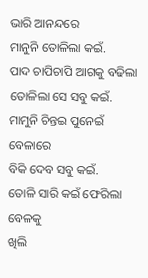ଭାରି ଆନନ୍ଦରେ
ମାନୁନି ତୋଳିଲା କଇଁ.
ପାଦ ଚାପିଚାପି ଆଗକୁ ବଢିଲା
ତୋଳିଲା ସେ ସବୁ କଇଁ.
ମାମୁନି ଚିନ୍ତଇ ପୁନେଇଁ ବେଳାରେ
ବିକି ଦେବ ସବୁ କଇଁ.
ତୋଳି ସାରି କଇଁ ଫେରିଲା ବେଳକୁ
ଖିଲି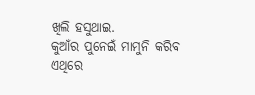ଖିଲି ହସୁଥାଇ.
କୁଆଁର ପୁନେଇଁ ମାମୁନି କରିବ
ଏଥିରେ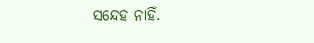ସନ୍ଦେହ ନାହିଁ.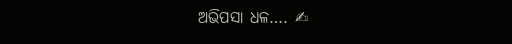ଅଭିପସା ଧଳ…. ✍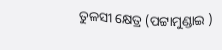ତୁଳସୀ କ୍ଷେତ୍ର (ପଟ୍ଟାମୁଣ୍ଡାଇ )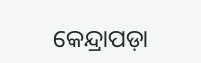କେନ୍ଦ୍ରାପଡ଼ା